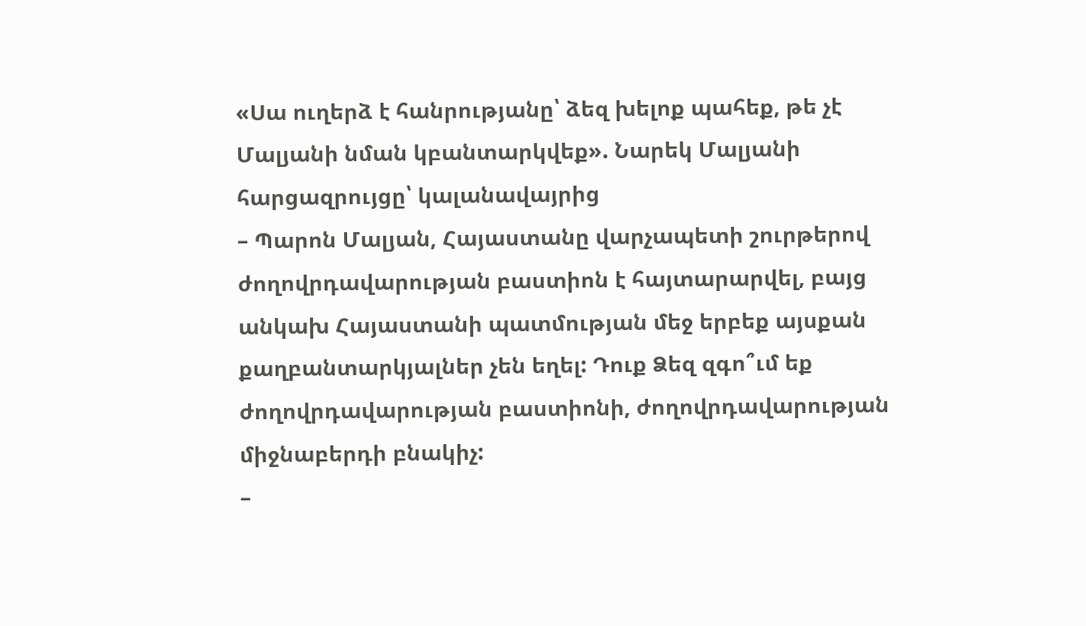«Սա ուղերձ է հանրությանը՝ ձեզ խելոք պահեք, թե չէ Մալյանի նման կբանտարկվեք». Նարեկ Մալյանի հարցազրույցը՝ կալանավայրից
– Պարոն Մալյան, Հայաստանը վարչապետի շուրթերով ժողովրդավարության բաստիոն է հայտարարվել, բայց անկախ Հայաստանի պատմության մեջ երբեք այսքան քաղբանտարկյալներ չեն եղել: Դուք Ձեզ զգո՞ւմ եք ժողովրդավարության բաստիոնի, ժողովրդավարության միջնաբերդի բնակիչ:
–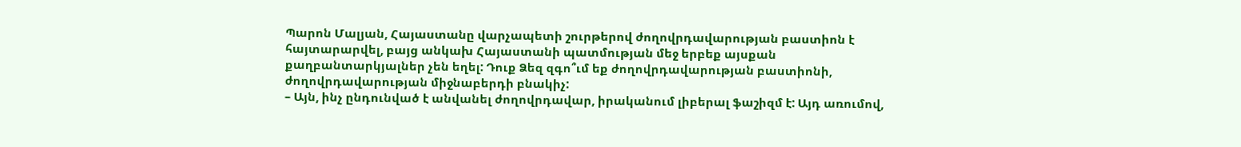Պարոն Մալյան, Հայաստանը վարչապետի շուրթերով ժողովրդավարության բաստիոն է հայտարարվել, բայց անկախ Հայաստանի պատմության մեջ երբեք այսքան քաղբանտարկյալներ չեն եղել: Դուք Ձեզ զգո՞ւմ եք ժողովրդավարության բաստիոնի, ժողովրդավարության միջնաբերդի բնակիչ:
– Այն, ինչ ընդունված է անվանել ժողովրդավար, իրականում լիբերալ ֆաշիզմ է: Այդ առումով,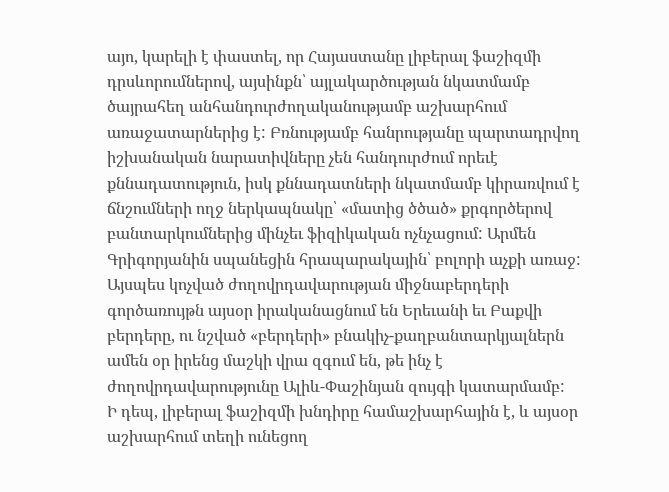այո, կարելի է փաստել, որ Հայաստանը լիբերալ ֆաշիզմի դրսևորումներով, այսինքն՝ այլակարծության նկատմամբ ծայրահեղ անհանդուրժողականությամբ աշխարհում առաջատարներից է: Բռնությամբ հանրությանը պարտադրվող իշխանական նարատիվները չեն հանդուրժում որեւէ քննադատություն, իսկ քննադատների նկատմամբ կիրառվում է ճնշումների ողջ ներկապնակը՝ «մատից ծծած» քրգործերով բանտարկումներից մինչեւ ֆիզիկական ոչնչացում: Արմեն Գրիգորյանին սպանեցին հրապարակային՝ բոլորի աչքի առաջ: Այսպես կոչված ժողովրդավարության միջնաբերդերի գործառույթն այսօր իրականացնում են Երեւանի եւ Բաքվի բերդերը, ու նշված «բերդերի» բնակիչ-քաղբանտարկյալներն ամեն օր իրենց մաշկի վրա զգում են, թե ինչ է ժողովրդավարությունը Ալիև-Փաշինյան զույգի կատարմամբ:
Ի դեպ, լիբերալ ֆաշիզմի խնդիրը համաշխարհային է, և այսօր աշխարհում տեղի ունեցող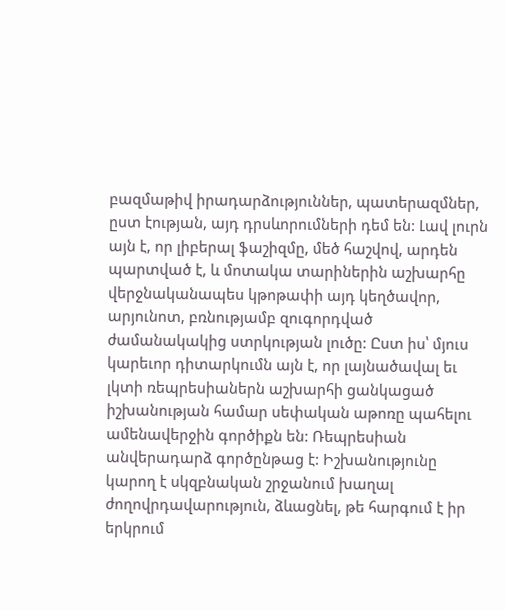բազմաթիվ իրադարձություններ, պատերազմներ, ըստ էության, այդ դրսևորումների դեմ են: Լավ լուրն այն է, որ լիբերալ ֆաշիզմը, մեծ հաշվով, արդեն պարտված է, և մոտակա տարիներին աշխարհը վերջնականապես կթոթափի այդ կեղծավոր, արյունոտ, բռնությամբ զուգորդված ժամանակակից ստրկության լուծը: Ըստ իս՝ մյուս կարեւոր դիտարկումն այն է, որ լայնածավալ եւ լկտի ռեպրեսիաներն աշխարհի ցանկացած իշխանության համար սեփական աթոռը պահելու ամենավերջին գործիքն են: Ռեպրեսիան անվերադարձ գործընթաց է: Իշխանությունը կարող է սկզբնական շրջանում խաղալ ժողովրդավարություն, ձևացնել, թե հարգում է իր երկրում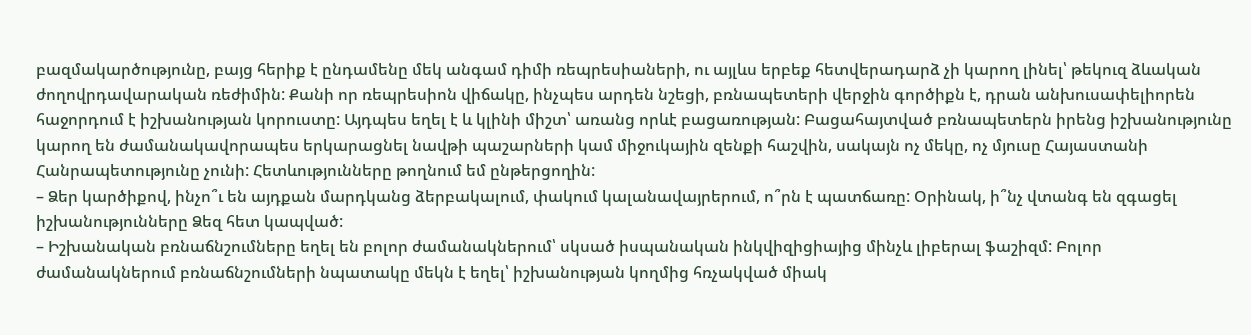բազմակարծությունը, բայց հերիք է ընդամենը մեկ անգամ դիմի ռեպրեսիաների, ու այլևս երբեք հետվերադարձ չի կարող լինել՝ թեկուզ ձևական ժողովրդավարական ռեժիմին: Քանի որ ռեպրեսիոն վիճակը, ինչպես արդեն նշեցի, բռնապետերի վերջին գործիքն է, դրան անխուսափելիորեն հաջորդում է իշխանության կորուստը: Այդպես եղել է և կլինի միշտ՝ առանց որևէ բացառության: Բացահայտված բռնապետերն իրենց իշխանությունը կարող են ժամանակավորապես երկարացնել նավթի պաշարների կամ միջուկային զենքի հաշվին, սակայն ոչ մեկը, ոչ մյուսը Հայաստանի Հանրապետությունը չունի: Հետևությունները թողնում եմ ընթերցողին:
– Ձեր կարծիքով, ինչո՞ւ են այդքան մարդկանց ձերբակալում, փակում կալանավայրերում, ո՞րն է պատճառը: Օրինակ, ի՞նչ վտանգ են զգացել իշխանությունները Ձեզ հետ կապված:
– Իշխանական բռնաճնշումները եղել են բոլոր ժամանակներում՝ սկսած իսպանական ինկվիզիցիայից մինչև լիբերալ ֆաշիզմ: Բոլոր ժամանակներում բռնաճնշումների նպատակը մեկն է եղել՝ իշխանության կողմից հռչակված միակ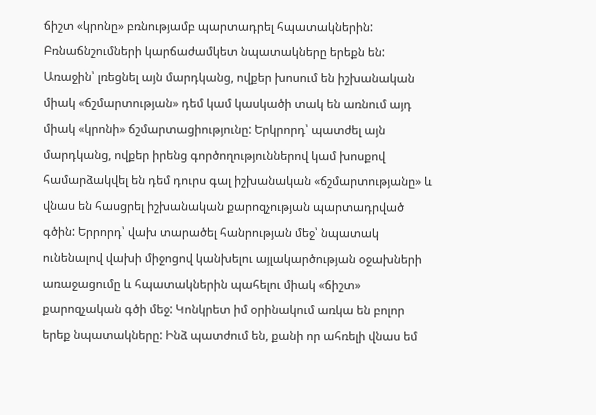ճիշտ «կրոնը» բռնությամբ պարտադրել հպատակներին: Բռնաճնշումների կարճաժամկետ նպատակները երեքն են: Առաջին՝ լռեցնել այն մարդկանց, ովքեր խոսում են իշխանական միակ «ճշմարտության» դեմ կամ կասկածի տակ են առնում այդ միակ «կրոնի» ճշմարտացիությունը: Երկրորդ՝ պատժել այն մարդկանց, ովքեր իրենց գործողություններով կամ խոսքով համարձակվել են դեմ դուրս գալ իշխանական «ճշմարտությանը» և վնաս են հասցրել իշխանական քարոզչության պարտադրված գծին: Երրորդ՝ վախ տարածել հանրության մեջ՝ նպատակ ունենալով վախի միջոցով կանխելու այլակարծության օջախների առաջացումը և հպատակներին պահելու միակ «ճիշտ» քարոզչական գծի մեջ: Կոնկրետ իմ օրինակում առկա են բոլոր երեք նպատակները: Ինձ պատժում են, քանի որ ահռելի վնաս եմ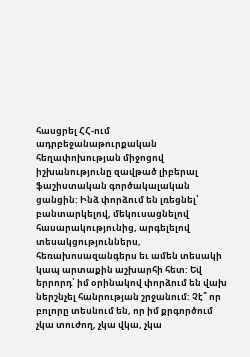հասցրել ՀՀ-ում ադրբեջանաթուրքական հեղափոխության միջոցով իշխանությունը զավթած լիբերալ ֆաշիստական գործակալական ցանցին: Ինձ փորձում են լռեցնել՝ բանտարկելով, մեկուսացնելով հասարակությունից, արգելելով տեսակցություններս, հեռախոսազանգերս եւ ամեն տեսակի կապ արտաքին աշխարհի հետ: Եվ երրորդ՝ իմ օրինակով փորձում են վախ ներշնչել հանրության շրջանում: Չէ՞ որ բոլորը տեսնում են, որ իմ քրգործում չկա տուժող, չկա վկա, չկա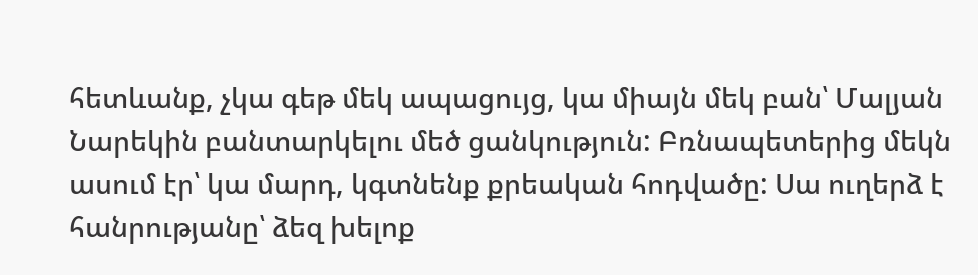հետևանք, չկա գեթ մեկ ապացույց, կա միայն մեկ բան՝ Մալյան Նարեկին բանտարկելու մեծ ցանկություն: Բռնապետերից մեկն ասում էր՝ կա մարդ, կգտնենք քրեական հոդվածը: Սա ուղերձ է հանրությանը՝ ձեզ խելոք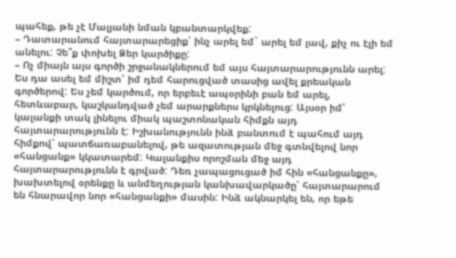պահեք, թե չէ Մալյանի նման կբանտարկվեք:
– Դատարանում հայտարարեցիք՝ ինչ արել եմ` արել եմ լավ, քիչ ու էլի եմ անելու: Չե՞ք փոխել Ձեր կարծիքը:
– Ոչ միայն այս գործի շրջանակներում եմ այս հայտարարությունն արել: Ես դա ասել եմ միշտ՝ իմ դեմ հարուցված տասից ավել քրեական գործերով: Ես չեմ կարծում, որ երբեւէ ապօրինի բան եմ արել, հետևաբար, կաշկանդված չեմ արարքներս կրկնելուց: Այսօր իմ՝ կալանքի տակ լինելու միակ պաշտոնական հիմքն այդ հայտարարությունն է: Իշխանությունն ինձ բանտում է պահում այդ հիմքով՝ պատճառաբանելով, թե ազատության մեջ գտնվելով նոր «հանցանք» կկատարեմ: Կալանքիս որոշման մեջ այդ հայտարարությունն է գրված: Դեռ չապացուցած իմ հին «հանցանքը», խախտելով օրենքը և անմեղության կանխավարկածը՝ հայտարարում են հնարավոր նոր «հանցանքի» մասին: Ինձ ակնարկել են, որ եթե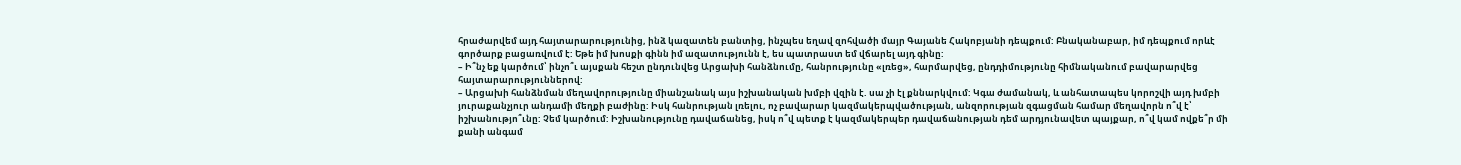հրաժարվեմ այդ հայտարարությունից, ինձ կազատեն բանտից, ինչպես եղավ զոհվածի մայր Գայանե Հակոբյանի դեպքում: Բնականաբար, իմ դեպքում որևէ գործարք բացառվում է: Եթե իմ խոսքի գինն իմ ազատությունն է, ես պատրաստ եմ վճարել այդ գինը:
– Ի՞նչ եք կարծում՝ ինչո՞ւ այսքան հեշտ ընդունվեց Արցախի հանձնումը, հանրությունը «լռեց», հարմարվեց, ընդդիմությունը հիմնականում բավարարվեց հայտարարություններով:
– Արցախի հանձնման մեղավորությունը միանշանակ այս իշխանական խմբի վզին է. սա չի էլ քննարկվում: Կգա ժամանակ, և անհատապես կորոշվի այդ խմբի յուրաքանչյուր անդամի մեղքի բաժինը: Իսկ հանրության լռելու, ոչ բավարար կազմակերպվածության, անզորության զգացման համար մեղավորն ո՞վ է՝ իշխանությո՞ւնը: Չեմ կարծում: Իշխանությունը դավաճանեց, իսկ ո՞վ պետք է կազմակերպեր դավաճանության դեմ արդյունավետ պայքար, ո՞վ կամ ովքե՞ր մի քանի անգամ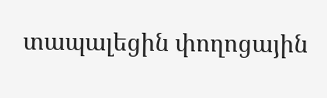տապալեցին փողոցային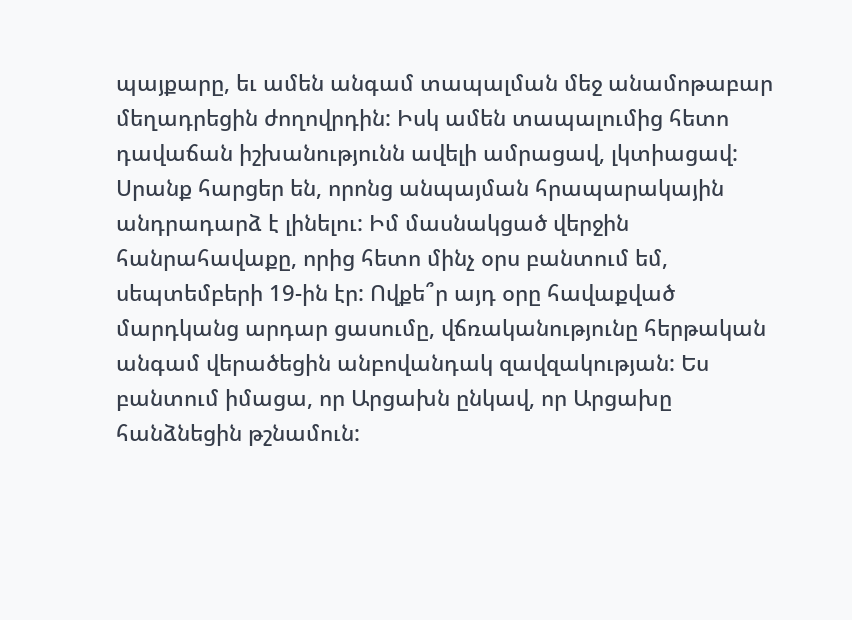պայքարը, եւ ամեն անգամ տապալման մեջ անամոթաբար մեղադրեցին ժողովրդին: Իսկ ամեն տապալումից հետո դավաճան իշխանությունն ավելի ամրացավ, լկտիացավ: Սրանք հարցեր են, որոնց անպայման հրապարակային անդրադարձ է լինելու: Իմ մասնակցած վերջին հանրահավաքը, որից հետո մինչ օրս բանտում եմ, սեպտեմբերի 19-ին էր: Ովքե՞ր այդ օրը հավաքված մարդկանց արդար ցասումը, վճռականությունը հերթական անգամ վերածեցին անբովանդակ զավզակության: Ես բանտում իմացա, որ Արցախն ընկավ, որ Արցախը հանձնեցին թշնամուն: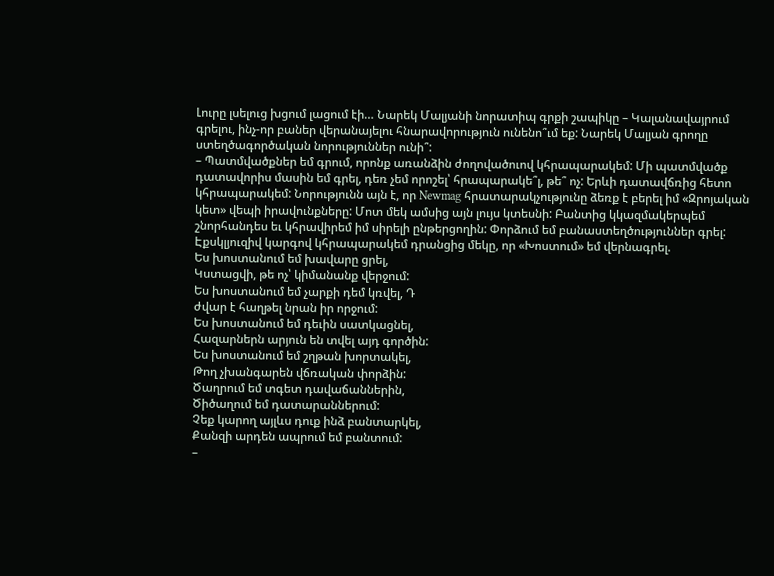Լուրը լսելուց խցում լացում էի… Նարեկ Մալյանի նորատիպ գրքի շապիկը – Կալանավայրում գրելու, ինչ-որ բաներ վերանայելու հնարավորություն ունենո՞ւմ եք: Նարեկ Մալյան գրողը ստեղծագործական նորություններ ունի՞:
– Պատմվածքներ եմ գրում, որոնք առանձին ժողովածուով կհրապարակեմ: Մի պատմվածք դատավորիս մասին եմ գրել, դեռ չեմ որոշել՝ հրապարակե՞լ, թե՞ ոչ: Երևի դատավճռից հետո կհրապարակեմ: Նորությունն այն է, որ Newmag հրատարակչությունը ձեռք է բերել իմ «Զրոյական կետ» վեպի իրավունքները: Մոտ մեկ ամսից այն լույս կտեսնի: Բանտից կկազմակերպեմ շնորհանդես եւ կհրավիրեմ իմ սիրելի ընթերցողին: Փորձում եմ բանաստեղծություններ գրել: Էքսկլյուզիվ կարգով կհրապարակեմ դրանցից մեկը, որ «Խոստում» եմ վերնագրել.
Ես խոստանում եմ խավարը ցրել,
Կստացվի, թե ոչ՝ կիմանանք վերջում:
Ես խոստանում եմ չարքի դեմ կռվել, Դ
ժվար է հաղթել նրան իր որջում:
Ես խոստանում եմ դեւին սատկացնել,
Հազարներն արյուն են տվել այդ գործին:
Ես խոստանում եմ շղթան խորտակել,
Թող չխանգարեն վճռական փորձին:
Ծաղրում եմ տգետ դավաճաններին,
Ծիծաղում եմ դատարաններում:
Չեք կարող այլևս դուք ինձ բանտարկել,
Քանզի արդեն ապրում եմ բանտում:
–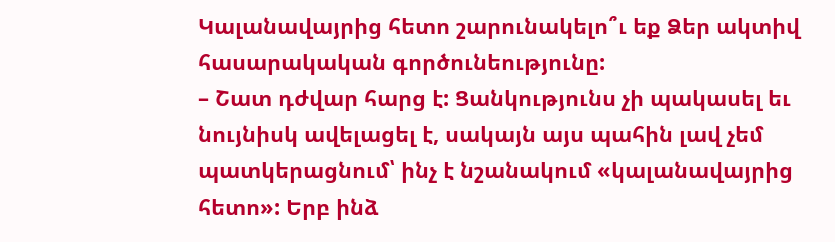Կալանավայրից հետո շարունակելո՞ւ եք Ձեր ակտիվ հասարակական գործունեությունը:
– Շատ դժվար հարց է: Ցանկությունս չի պակասել եւ նույնիսկ ավելացել է, սակայն այս պահին լավ չեմ պատկերացնում՝ ինչ է նշանակում «կալանավայրից հետո»: Երբ ինձ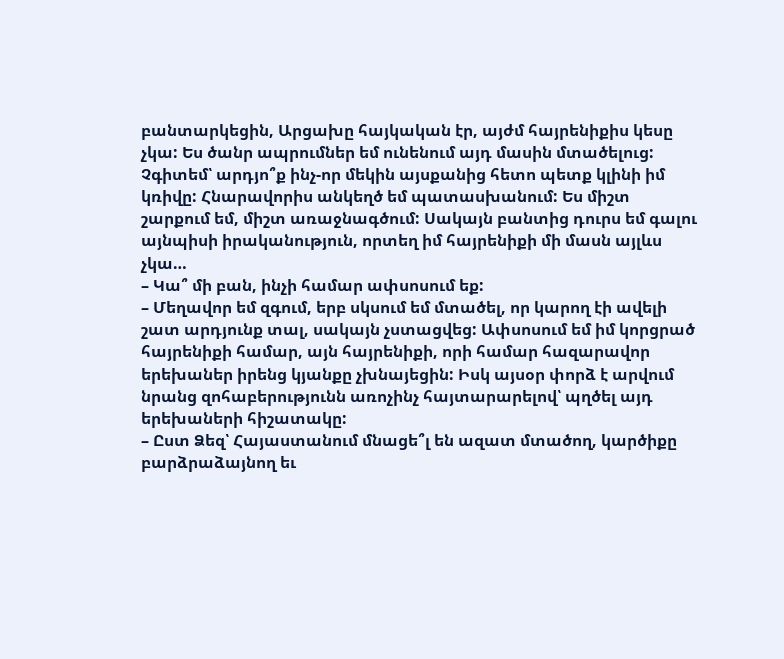բանտարկեցին, Արցախը հայկական էր, այժմ հայրենիքիս կեսը չկա: Ես ծանր ապրումներ եմ ունենում այդ մասին մտածելուց: Չգիտեմ՝ արդյո՞ք ինչ-որ մեկին այսքանից հետո պետք կլինի իմ կռիվը: Հնարավորիս անկեղծ եմ պատասխանում: Ես միշտ շարքում եմ, միշտ առաջնագծում: Սակայն բանտից դուրս եմ գալու այնպիսի իրականություն, որտեղ իմ հայրենիքի մի մասն այլևս չկա…
– Կա՞ մի բան, ինչի համար ափսոսում եք:
– Մեղավոր եմ զգում, երբ սկսում եմ մտածել, որ կարող էի ավելի շատ արդյունք տալ, սակայն չստացվեց: Ափսոսում եմ իմ կորցրած հայրենիքի համար, այն հայրենիքի, որի համար հազարավոր երեխաներ իրենց կյանքը չխնայեցին: Իսկ այսօր փորձ է արվում նրանց զոհաբերությունն առոչինչ հայտարարելով՝ պղծել այդ երեխաների հիշատակը:
– Ըստ Ձեզ՝ Հայաստանում մնացե՞լ են ազատ մտածող, կարծիքը բարձրաձայնող եւ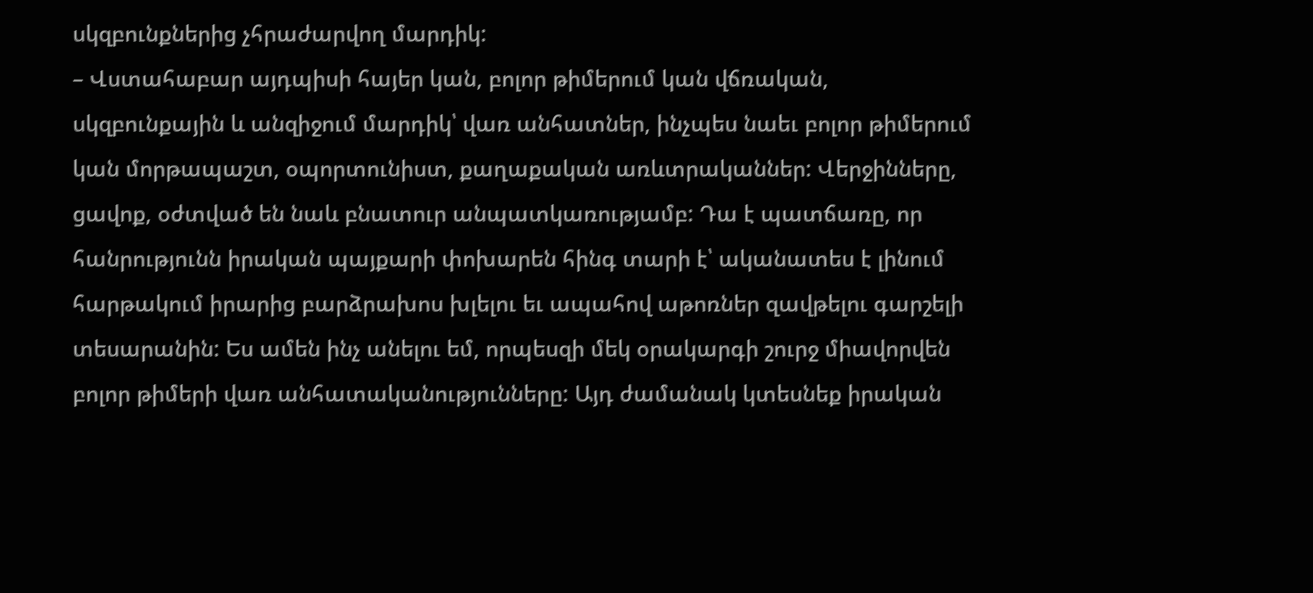սկզբունքներից չհրաժարվող մարդիկ:
– Վստահաբար այդպիսի հայեր կան, բոլոր թիմերում կան վճռական, սկզբունքային և անզիջում մարդիկ՝ վառ անհատներ, ինչպես նաեւ բոլոր թիմերում կան մորթապաշտ, օպորտունիստ, քաղաքական առևտրականներ: Վերջինները, ցավոք, օժտված են նաև բնատուր անպատկառությամբ: Դա է պատճառը, որ հանրությունն իրական պայքարի փոխարեն հինգ տարի է՝ ականատես է լինում հարթակում իրարից բարձրախոս խլելու եւ ապահով աթոռներ զավթելու գարշելի տեսարանին: Ես ամեն ինչ անելու եմ, որպեսզի մեկ օրակարգի շուրջ միավորվեն բոլոր թիմերի վառ անհատականությունները: Այդ ժամանակ կտեսնեք իրական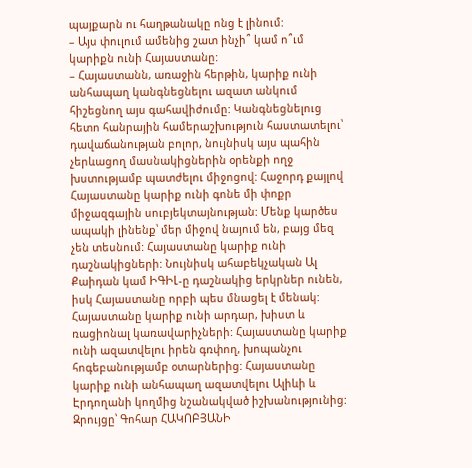պայքարն ու հաղթանակը ոնց է լինում:
– Այս փուլում ամենից շատ ինչի՞ կամ ո՞ւմ կարիքն ունի Հայաստանը:
– Հայաստանն, առաջին հերթին, կարիք ունի անհապաղ կանգնեցնելու ազատ անկում հիշեցնող այս գահավիժումը: Կանգնեցնելուց հետո հանրային համերաշխություն հաստատելու՝ դավաճանության բոլոր, նույնիսկ այս պահին չերևացող մասնակիցներին օրենքի ողջ խստությամբ պատժելու միջոցով: Հաջորդ քայլով Հայաստանը կարիք ունի գոնե մի փոքր միջազգային սուբյեկտայնության: Մենք կարծես ապակի լինենք՝ մեր միջով նայում են, բայց մեզ չեն տեսնում: Հայաստանը կարիք ունի դաշնակիցների: Նույնիսկ ահաբեկչական Ալ Քաիդան կամ ԻԳԻԼ-ը դաշնակից երկրներ ունեն, իսկ Հայաստանը որբի պես մնացել է մենակ: Հայաստանը կարիք ունի արդար, խիստ և ռացիոնալ կառավարիչների: Հայաստանը կարիք ունի ազատվելու իրեն գռփող, խոպանչու հոգեբանությամբ օտարներից: Հայաստանը կարիք ունի անհապաղ ազատվելու Ալիևի և Էրդողանի կողմից նշանակված իշխանությունից:
Զրույցը՝ Գոհար ՀԱԿՈԲՅԱՆԻ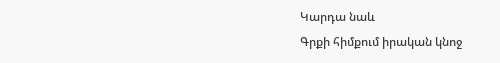Կարդա նաև
Գրքի հիմքում իրական կնոջ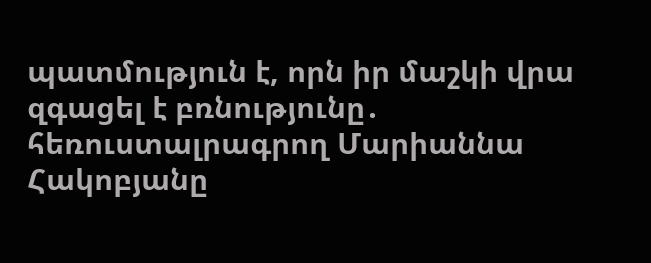պատմություն է, որն իր մաշկի վրա զգացել է բռնությունը․ հեռուստալրագրող Մարիաննա Հակոբյանը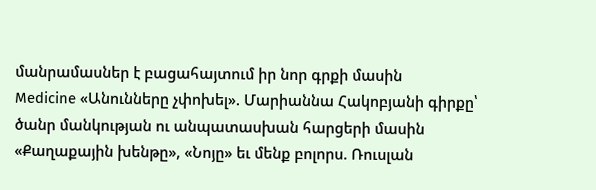մանրամասներ է բացահայտում իր նոր գրքի մասին
Medicine «Անունները չփոխել». Մարիաննա Հակոբյանի գիրքը՝ ծանր մանկության ու անպատասխան հարցերի մասին
«Քաղաքային խենթը», «Նոյը» եւ մենք բոլորս. Ռուսլան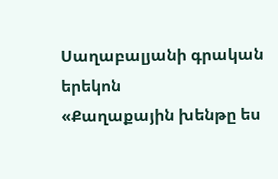Սաղաբալյանի գրական երեկոն
«Քաղաքային խենթը ես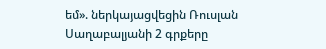եմ». ներկայացվեցին Ռուսլան Սաղաբալյանի 2 գրքերը